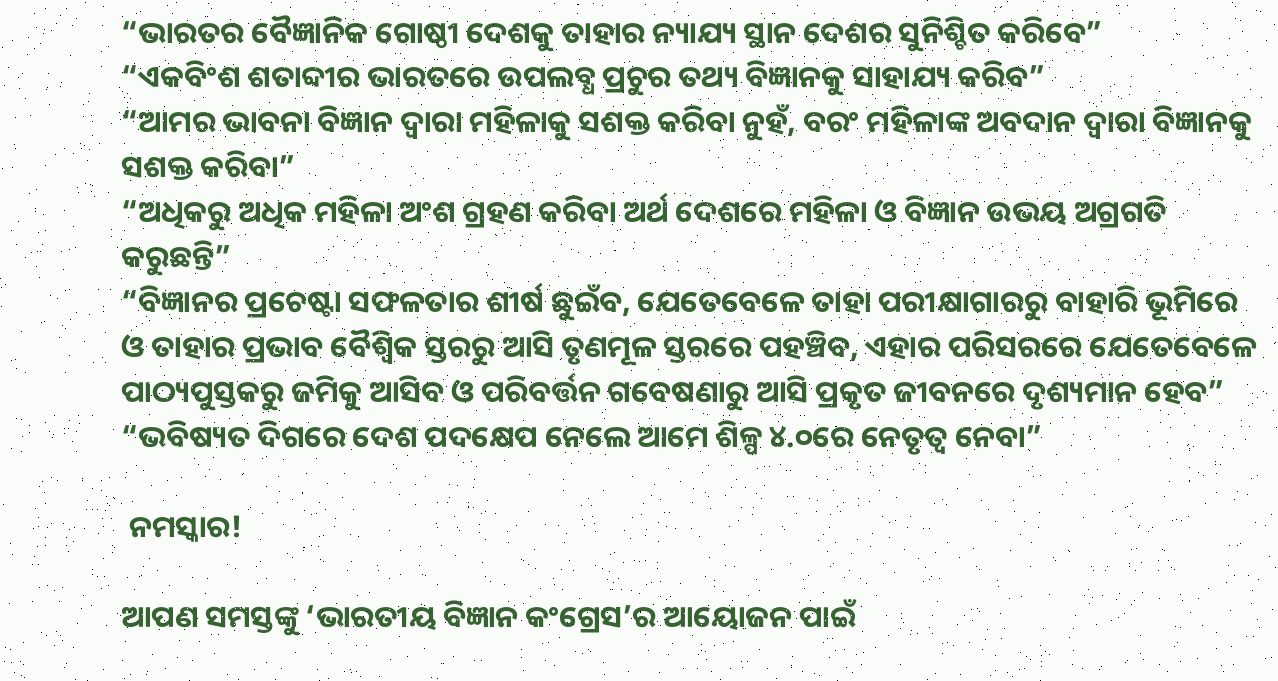“ଭାରତର ବୈଜ୍ଞାନିକ ଗୋଷ୍ଠୀ ଦେଶକୁ ତାହାର ନ୍ୟାଯ୍ୟ ସ୍ଥାନ ଦେଶର ସୁନିଶ୍ଚିତ କରିବେ”
“ଏକବିଂଶ ଶତାବ୍ଦୀର ଭାରତରେ ଉପଲବ୍ଧ ପ୍ରଚୁର ତଥ୍ୟ ବିଜ୍ଞାନକୁ ସାହାଯ୍ୟ କରିବ”
“ଆମର ଭାବନା ବିଜ୍ଞାନ ଦ୍ୱାରା ମହିଳାକୁ ସଶକ୍ତ କରିବା ନୁହଁ, ବରଂ ମହିଳାଙ୍କ ଅବଦାନ ଦ୍ୱାରା ବିଜ୍ଞାନକୁ ସଶକ୍ତ କରିବା”
“ଅଧିକରୁ ଅଧିକ ମହିଳା ଅଂଶ ଗ୍ରହଣ କରିବା ଅର୍ଥ ଦେଶରେ ମହିଳା ଓ ବିଜ୍ଞାନ ଉଭୟ ଅଗ୍ରଗତି କରୁଛନ୍ତି”
“ବିଜ୍ଞାନର ପ୍ରଚେଷ୍ଟା ସଫଳତାର ଶୀର୍ଷ ଛୁଇଁବ, ଯେତେବେଳେ ତାହା ପରୀକ୍ଷାଗାରରୁ ବାହାରି ଭୂମିରେ ଓ ତାହାର ପ୍ରଭାବ ବୈଶ୍ୱିକ ସ୍ତରରୁ ଆସି ତୃଣମୂଳ ସ୍ତରରେ ପହଞ୍ଚିବ, ଏହାର ପରିସରରେ ଯେତେବେଳେ ପାଠ୍ୟପୁସ୍ତକରୁ ଜମିକୁ ଆସିବ ଓ ପରିବର୍ତ୍ତନ ଗବେଷଣାରୁ ଆସି ପ୍ରକୃତ ଜୀବନରେ ଦୃଶ୍ୟମାନ ହେବ”
“ଭବିଷ୍ୟତ ଦିଗରେ ଦେଶ ପଦକ୍ଷେପ ନେଲେ ଆମେ ଶିଳ୍ପ ୪.୦ରେ ନେତୃତ୍ୱ ନେବା”

 ନମସ୍କାର!

ଆପଣ ସମସ୍ତଙ୍କୁ ‘ଭାରତୀୟ ବିଜ୍ଞାନ କଂଗ୍ରେସ’ର ଆୟୋଜନ ପାଇଁ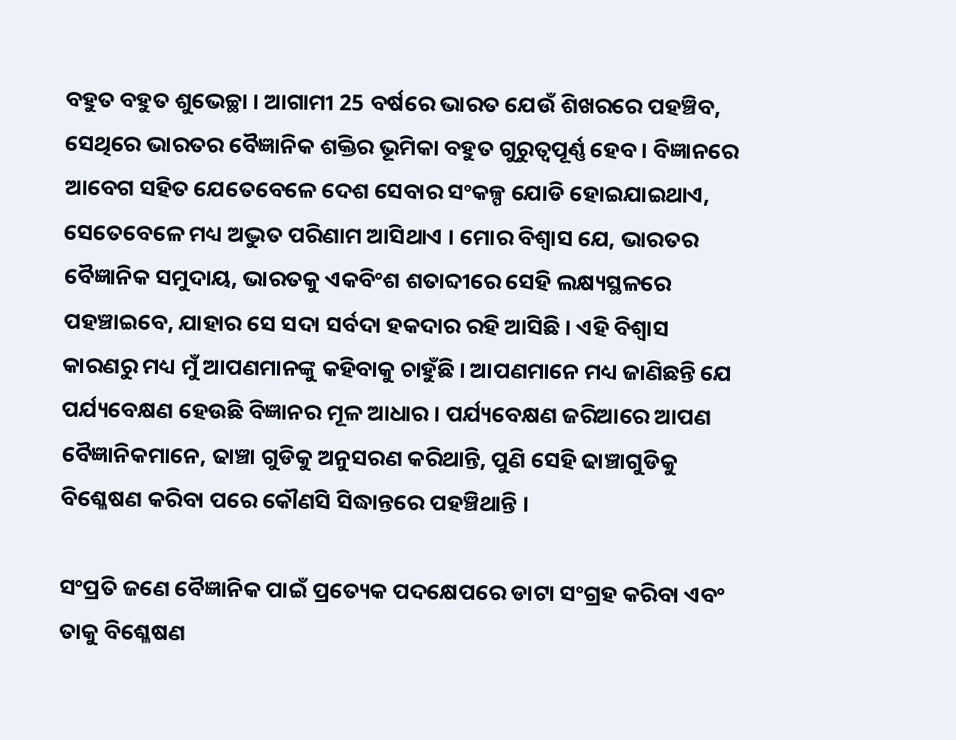ବହୁତ ବହୁତ ଶୁଭେଚ୍ଛା । ଆଗାମୀ 25 ବର୍ଷରେ ଭାରତ ଯେଉଁ ଶିଖରରେ ପହଞ୍ଚିବ, ସେଥିରେ ଭାରତର ବୈଜ୍ଞାନିକ ଶକ୍ତିର ଭୂମିକା ବହୁତ ଗୁରୁତ୍ୱପୂର୍ଣ୍ଣ ହେବ । ବିଜ୍ଞାନରେ ଆବେଗ ସହିତ ଯେତେବେଳେ ଦେଶ ସେବାର ସଂକଳ୍ପ ଯୋଡି ହୋଇଯାଇଥାଏ, ସେତେବେଳେ ମଧ୍ୟ ଅଦ୍ଭୁତ ପରିଣାମ ଆସିଥାଏ । ମୋର ବିଶ୍ୱାସ ଯେ, ଭାରତର ବୈଜ୍ଞାନିକ ସମୁଦାୟ, ଭାରତକୁ ଏକବିଂଶ ଶତାବ୍ଦୀରେ ସେହି ଲକ୍ଷ୍ୟସ୍ଥଳରେ ପହଞ୍ଚାଇବେ, ଯାହାର ସେ ସଦା ସର୍ବଦା ହକଦାର ରହି ଆସିଛି । ଏହି ବିଶ୍ୱାସ କାରଣରୁ ମଧ୍ୟ ମୁଁ ଆପଣମାନଙ୍କୁ କହିବାକୁ ଚାହୁଁଛି । ଆପଣମାନେ ମଧ୍ୟ ଜାଣିଛନ୍ତି ଯେ ପର୍ଯ୍ୟବେକ୍ଷଣ ହେଉଛି ବିଜ୍ଞାନର ମୂଳ ଆଧାର । ପର୍ଯ୍ୟବେକ୍ଷଣ ଜରିଆରେ ଆପଣ ବୈଜ୍ଞାନିକମାନେ, ଢାଞ୍ଚା ଗୁଡିକୁ ଅନୁସରଣ କରିଥାନ୍ତି, ପୁଣି ସେହି ଢାଞ୍ଚାଗୁଡିକୁ ବିଶ୍ଳେଷଣ କରିବା ପରେ କୌଣସି ସିଦ୍ଧାନ୍ତରେ ପହଞ୍ଚିଥାନ୍ତି ।

ସଂପ୍ରତି ଜଣେ ବୈଜ୍ଞାନିକ ପାଇଁ ପ୍ରତ୍ୟେକ ପଦକ୍ଷେପରେ ଡାଟା ସଂଗ୍ରହ କରିବା ଏବଂ ତାକୁ ବିଶ୍ଳେଷଣ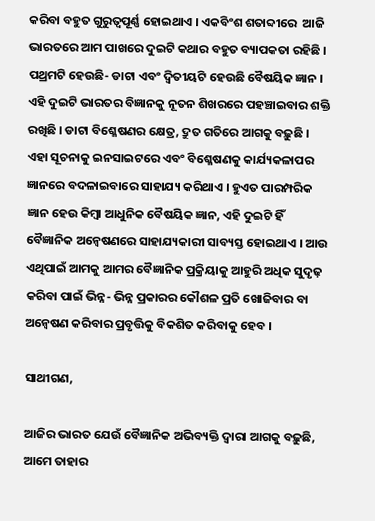କରିବା ବହୁତ ଗୁରୁତ୍ୱପୂର୍ଣ୍ଣ ହୋଇଥାଏ । ଏକବିଂଶ ଶତାବ୍ଦୀରେ  ଆଜି ଭାରତରେ ଆମ ପାଖରେ ଦୁଇଟି କଥାର ବହୁତ ବ୍ୟାପକତା ରହିଛି । ପଥ୍ରମଟି ହେଉଛି- ଡାଟା ଏବଂ ଦ୍ୱିତୀୟଟି ହେଉଛି ବୈଷୟିକ ଜ୍ଞାନ । ଏହି ଦୁଇଟି ଭାରତର ବିଜ୍ଞାନକୁ ନୂତନ ଶିଖରରେ ପହଞ୍ଚାଇବାର ଶକ୍ତି ରଖିଛି । ଡାଟା ବିଶ୍ଳେଷଣର କ୍ଷେତ୍ର, ଦ୍ରୁତ ଗତିରେ ଆଗକୁ ବଢ଼ୁଛି । ଏହା ସୂଚନାକୁ ଇନସାଇଟରେ ଏବଂ ବିଶ୍ଳେଷଣକୁ କାର୍ଯ୍ୟକଳାପର ଜ୍ଞାନରେ ବଦଳାଇବାରେ ସାହାଯ୍ୟ କରିଥାଏ । ହୁଏତ ପାରମ୍ପରିକ ଜ୍ଞାନ ହେଉ କିମ୍ବା ଆଧୁନିକ ବୈଷୟିକ ଜ୍ଞାନ, ଏହି ଦୁଇଟି ହିଁ ବୈଜ୍ଞାନିକ ଅନ୍ୱେଷଣରେ ସାହାଯ୍ୟକାରୀ ସାବ୍ୟସ୍ତ ହୋଇଥାଏ । ଆଉ ଏଥିପାଇଁ ଆମକୁ ଆମର ବୈଜ୍ଞାନିକ ପ୍ରକ୍ରିୟାକୁ ଆହୁରି ଅଧିକ ସୁଦୃଢ଼ କରିବା ପାଇଁ ଭିନ୍ନ- ଭିନ୍ନ ପ୍ରକାରର କୌଶଳ ପ୍ରତି ଖୋଜିବାର ବା ଅନ୍ୱେଷଣ କରିବାର ପ୍ରବୃତ୍ତିକୁ ବିକଶିତ କରିବାକୁ ହେବ ।

ସାଥୀଗଣ,

ଆଜିର ଭାରତ ଯେଉଁ ବୈଜ୍ଞାନିକ ଅଭିବ୍ୟକ୍ତି ଦ୍ୱାରା ଆଗକୁ ବଢ଼ୁଛି, ଆମେ ତାହାର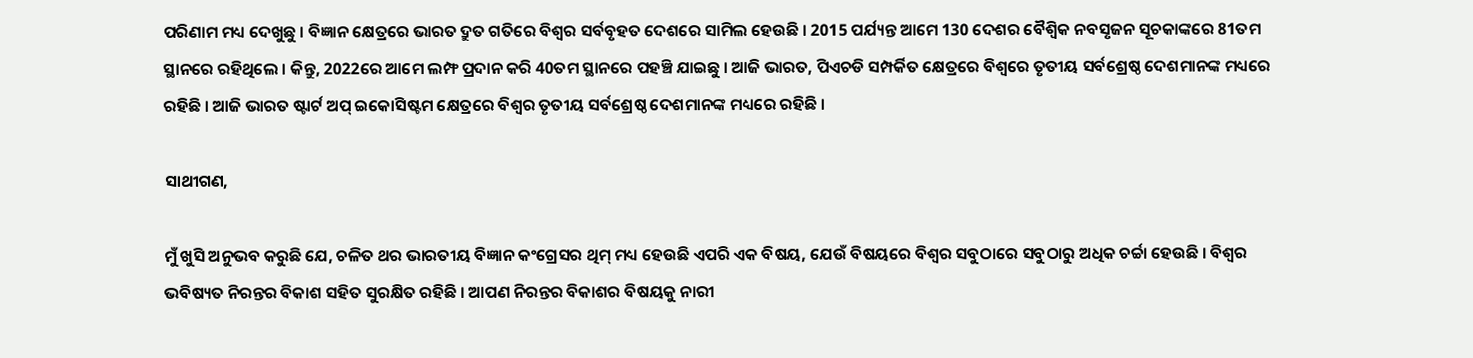ପରିଣାମ ମଧ୍ୟ ଦେଖୁଛୁ । ବିଜ୍ଞାନ କ୍ଷେତ୍ରରେ ଭାରତ ଦ୍ରୁତ ଗତିରେ ବିଶ୍ୱର ସର୍ବବୃହତ ଦେଶରେ ସାମିଲ ହେଉଛି । 2015 ପର୍ଯ୍ୟନ୍ତ ଆମେ 130 ଦେଶର ବୈଶ୍ୱିକ ନବସୃଜନ ସୂଚକାଙ୍କରେ 81ତମ ସ୍ଥାନରେ ରହିଥିଲେ । କିନ୍ତୁ, 2022ରେ ଆମେ ଲମ୍ଫ ପ୍ରଦାନ କରି 40ତମ ସ୍ଥାନରେ ପହଞ୍ଚି ଯାଇଛୁ । ଆଜି ଭାରତ, ପିଏଚଡି ସମ୍ପର୍କିତ କ୍ଷେତ୍ରରେ ବିଶ୍ୱରେ ତୃତୀୟ ସର୍ବଶ୍ରେଷ୍ଠ ଦେଶମାନଙ୍କ ମଧ୍ୟରେ ରହିଛି । ଆଜି ଭାରତ ଷ୍ଟାର୍ଟ ଅପ୍ ଇକୋସିଷ୍ଟମ କ୍ଷେତ୍ରରେ ବିଶ୍ୱର ତୃତୀୟ ସର୍ବଶ୍ରେଷ୍ଠ ଦେଶମାନଙ୍କ ମଧ୍ୟରେ ରହିଛି ।

ସାଥୀଗଣ,

ମୁଁ ଖୁସି ଅନୁଭବ କରୁଛି ଯେ, ଚଳିତ ଥର ଭାରତୀୟ ବିଜ୍ଞାନ କଂଗ୍ରେସର ଥିମ୍ ମଧ୍ୟ ହେଉଛି ଏପରି ଏକ ବିଷୟ, ଯେଉଁ ବିଷୟରେ ବିଶ୍ୱର ସବୁଠାରେ ସବୁଠାରୁ ଅଧିକ ଚର୍ଚ୍ଚା ହେଉଛି । ବିଶ୍ୱର ଭବିଷ୍ୟତ ନିରନ୍ତର ବିକାଶ ସହିତ ସୁରକ୍ଷିତ ରହିଛି । ଆପଣ ନିରନ୍ତର ବିକାଶର ବିଷୟକୁ ନାରୀ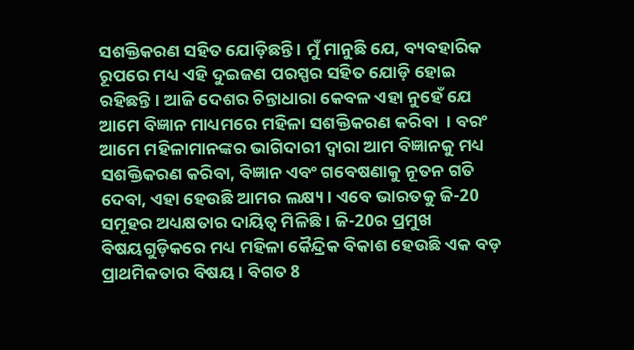ସଶକ୍ତିକରଣ ସହିତ ଯୋଡ଼ିଛନ୍ତି । ମୁଁ ମାନୁଛି ଯେ, ବ୍ୟବହାରିକ ରୂପରେ ମଧ୍ୟ ଏହି ଦୁଇଜଣ ପରସ୍ପର ସହିତ ଯୋଡ଼ି ହୋଇ ରହିଛନ୍ତି । ଆଜି ଦେଶର ଚିନ୍ତାଧାରା କେବଳ ଏହା ନୁହେଁ ଯେ ଆମେ ବିଜ୍ଞାନ ମାଧ୍ୟମରେ ମହିଳା ସଶକ୍ତିକରଣ କରିବା  । ବରଂ ଆମେ ମହିଳାମାନଙ୍କର ଭାଗିଦାରୀ ଦ୍ୱାରା ଆମ ବିଜ୍ଞାନକୁ ମଧ୍ୟ ସଶକ୍ତିକରଣ କରିବା, ବିଜ୍ଞାନ ଏବଂ ଗବେଷଣାକୁ ନୂତନ ଗତି ଦେବା, ଏହା ହେଉଛି ଆମର ଲକ୍ଷ୍ୟ । ଏବେ ଭାରତକୁ ଜି-20 ସମୂହର ଅଧ୍ୟକ୍ଷତାର ଦାୟିତ୍ୱ ମିଳିଛି । ଜି-20ର ପ୍ରମୁଖ ବିଷୟଗୁଡ଼ିକରେ ମଧ୍ୟ ମହିଳା କୈନ୍ଦ୍ରିକ ବିକାଶ ହେଉଛି ଏକ ବଡ଼ ପ୍ରାଥମିକତାର ବିଷୟ । ବିଗତ 8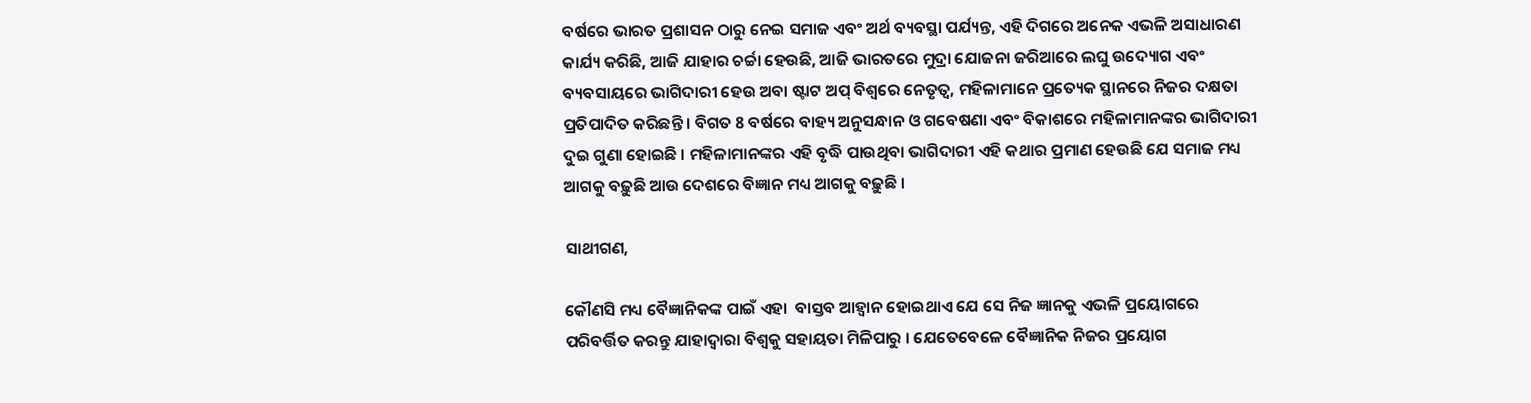ବର୍ଷରେ ଭାରତ ପ୍ରଶାସନ ଠାରୁ ନେଇ ସମାଜ ଏବଂ ଅର୍ଥ ବ୍ୟବସ୍ଥା ପର୍ଯ୍ୟନ୍ତ, ଏହି ଦିଗରେ ଅନେକ ଏଭଳି ଅସାଧାରଣ କାର୍ଯ୍ୟ କରିଛି, ଆଜି ଯାହାର ଚର୍ଚ୍ଚା ହେଉଛି, ଆଜି ଭାରତରେ ମୁଦ୍ରା ଯୋଜନା ଜରିଆରେ ଲଘୁ ଉଦ୍ୟୋଗ ଏବଂ ବ୍ୟବସାୟରେ ଭାଗିଦାରୀ ହେଉ ଅବା ଷ୍ଟାଟ ଅପ୍ ବିଶ୍ୱରେ ନେତୃତ୍ୱ, ମହିଳାମାନେ ପ୍ରତ୍ୟେକ ସ୍ଥାନରେ ନିଜର ଦକ୍ଷତା ପ୍ରତିପାଦିତ କରିଛନ୍ତି । ବିଗତ 8 ବର୍ଷରେ ବାହ୍ୟ ଅନୁସନ୍ଧାନ ଓ ଗବେଷଣା ଏବଂ ବିକାଶରେ ମହିଳାମାନଙ୍କର ଭାଗିଦାରୀ ଦୁଇ ଗୁଣା ହୋଇଛି । ମହିଳାମାନଙ୍କର ଏହି ବୃଦ୍ଧି ପାଉଥିବା ଭାଗିଦାରୀ ଏହି କଥାର ପ୍ରମାଣ ହେଉଛି ଯେ ସମାଜ ମଧ୍ୟ ଆଗକୁ ବଢ଼ୁଛି ଆଉ ଦେଶରେ ବିଜ୍ଞାନ ମଧ୍ୟ ଆଗକୁ ବଢ଼ୁଛି ।

ସାଥୀଗଣ,

କୌଣସି ମଧ୍ୟ ବୈଜ୍ଞାନିକଙ୍କ ପାଇଁ ଏହା  ବାସ୍ତବ ଆହ୍ୱାନ ହୋଇଥାଏ ଯେ ସେ ନିଜ ଜ୍ଞାନକୁ ଏଭଳି ପ୍ରୟୋଗରେ ପରିବର୍ତ୍ତିତ କରନ୍ତୁ ଯାହାଦ୍ୱାରା ବିଶ୍ୱକୁ ସହାୟତା ମିଳିପାରୁ । ଯେତେବେଳେ ବୈଜ୍ଞାନିକ ନିଜର ପ୍ରୟୋଗ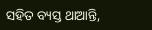ସହିତ ବ୍ୟସ୍ତ ଥାଆନ୍ତି,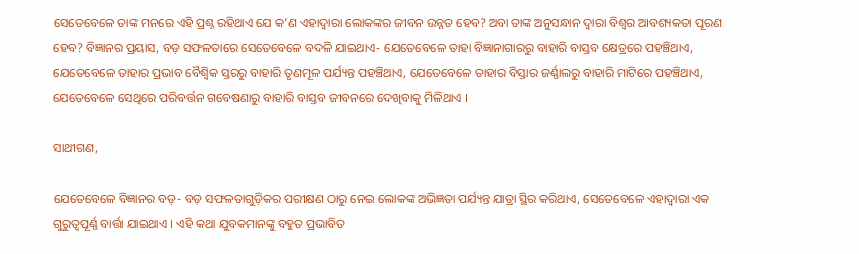ସେତେବେଳେ ତାଙ୍କ ମନରେ ଏହି ପ୍ରଶ୍ନ ରହିଥାଏ ଯେ କ’ଣ ଏହାଦ୍ୱାରା ଲୋକଙ୍କର ଜୀବନ ଉନ୍ନତ ହେବ? ଅବା ତାଙ୍କ ଅନୁସନ୍ଧାନ ଦ୍ୱାରା ବିଶ୍ୱର ଆବଶ୍ୟକତା ପୂରଣ ହେବ? ବିଜ୍ଞାନର ପ୍ରୟାସ, ବଡ଼ ସଫଳତାରେ ସେତେବେଳେ ବଦଳି ଯାଇଥାଏ- ଯେତେବେଳେ ତାହା ବିଜ୍ଞାନାଗାରରୁ ବାହାରି ବାସ୍ତବ କ୍ଷେତ୍ରରେ ପହଞ୍ଚିଥାଏ, ଯେତେବେଳେ ତାହାର ପ୍ରଭାବ ବୈଶ୍ୱିକ ସ୍ତରରୁ ବାହାରି ତୃଣମୂଳ ପର୍ଯ୍ୟନ୍ତ ପହଞ୍ଚିଥାଏ, ଯେତେବେଳେ ତାହାର ବିସ୍ତାର ଜର୍ଣ୍ଣାଲରୁ ବାହାରି ମାଟିରେ ପହଞ୍ଚିଥାଏ, ଯେତେବେଳେ ସେଥିରେ ପରିବର୍ତ୍ତନ ଗବେଷଣାରୁ ବାହାରି ବାସ୍ତବ ଜୀବନରେ ଦେଖିବାକୁ ମିଳିଥାଏ ।

ସାଥୀଗଣ,

ଯେତେବେଳେ ବିଜ୍ଞାନର ବଡ଼- ବଡ଼ ସଫଳତାଗୁଡ଼ିକର ପରୀକ୍ଷଣ ଠାରୁ ନେଇ ଲୋକଙ୍କ ଅଭିଜ୍ଞତା ପର୍ଯ୍ୟନ୍ତ ଯାତ୍ରା ସ୍ଥିର କରିଥାଏ, ସେତେବେଳେ ଏହାଦ୍ୱାରା ଏକ ଗୁରୁତ୍ୱପୂର୍ଣ୍ଣ ବାର୍ତ୍ତା ଯାଇଥାଏ । ଏହି କଥା ଯୁବକମାନଙ୍କୁ ବହୁତ ପ୍ରଭାବିତ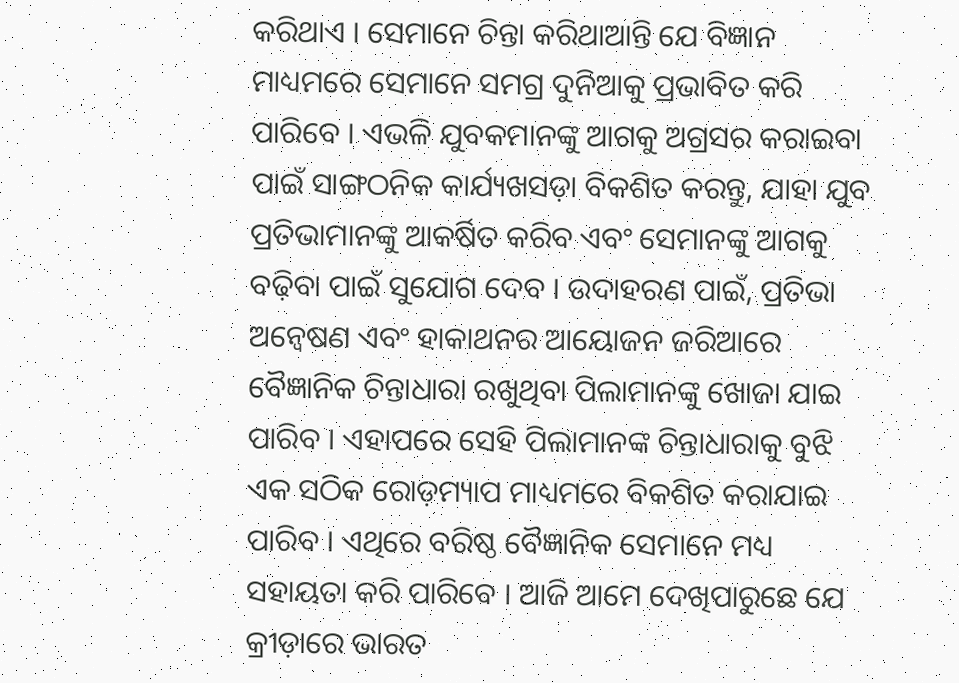କରିଥାଏ । ସେମାନେ ଚିନ୍ତା କରିଥାଆନ୍ତି ଯେ ବିଜ୍ଞାନ ମାଧ୍ୟମରେ ସେମାନେ ସମଗ୍ର ଦୁନିଆକୁ ପ୍ରଭାବିତ କରି ପାରିବେ । ଏଭଳି ଯୁବକମାନଙ୍କୁ ଆଗକୁ ଅଗ୍ରସର କରାଇବା ପାଇଁ ସାଙ୍ଗଠନିକ କାର୍ଯ୍ୟଖସଡ଼ା ବିକଶିତ କରନ୍ତୁ, ଯାହା ଯୁବ ପ୍ରତିଭାମାନଙ୍କୁ ଆକର୍ଷିତ କରିବ ଏବଂ ସେମାନଙ୍କୁ ଆଗକୁ ବଢ଼ିବା ପାଇଁ ସୁଯୋଗ ଦେବ । ଉଦାହରଣ ପାଇଁ, ପ୍ରତିଭା ଅନ୍ୱେଷଣ ଏବଂ ହାକାଥନର ଆୟୋଜନ ଜରିଆରେ ବୈଜ୍ଞାନିକ ଚିନ୍ତାଧାରା ରଖୁଥିବା ପିଲାମାନଙ୍କୁ ଖୋଜା ଯାଇ ପାରିବ । ଏହାପରେ ସେହି ପିଲାମାନଙ୍କ ଚିନ୍ତାଧାରାକୁ ବୁଝି ଏକ ସଠିକ ରୋଡ଼ମ୍ୟାପ ମାଧ୍ୟମରେ ବିକଶିତ କରାଯାଇ ପାରିବ । ଏଥିରେ ବରିଷ୍ଠ ବୈଜ୍ଞାନିକ ସେମାନେ ମଧ୍ୟ ସହାୟତା କରି ପାରିବେ । ଆଜି ଆମେ ଦେଖିପାରୁଛେ ଯେ କ୍ରୀଡ଼ାରେ ଭାରତ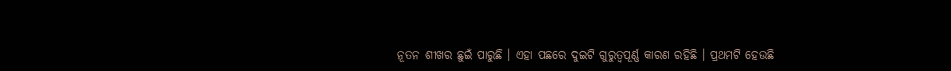ନୂତନ ଶୀଖର ଛୁଇଁ ପାରୁଛି । ଏହା ପଛରେ ଦୁଇଟି ଗୁରୁତ୍ୱପୂର୍ଣ୍ଣ କାରଣ ରହିଛି । ପ୍ରଥମଟି ହେଉଛି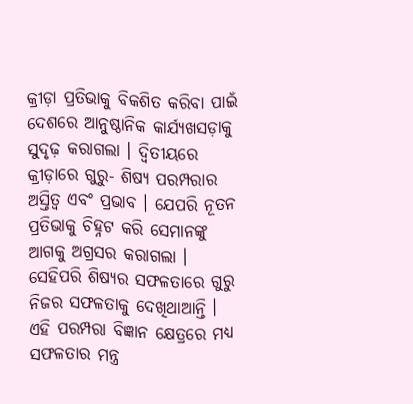କ୍ରୀଡ଼ା ପ୍ରତିଭାକୁ ବିକଶିତ କରିବା ପାଇଁ ଦେଶରେ ଆନୁଷ୍ଠାନିକ କାର୍ଯ୍ୟଖସଡ଼ାକୁ ସୁଦୃଢ଼ କରାଗଲା । ଦ୍ୱିତୀୟରେ କ୍ରୀଡ଼ାରେ ଗୁରୁ- ଶିଷ୍ୟ ପରମ୍ପରାର ଅସ୍ତିତ୍ୱ ଏବଂ ପ୍ରଭାବ । ଯେପରି ନୂତନ ପ୍ରତିଭାକୁ ଚିହ୍ନଟ କରି ସେମାନଙ୍କୁ ଆଗକୁ ଅଗ୍ରସର କରାଗଲା । ସେହିପରି ଶିଷ୍ୟର ସଫଳତାରେ ଗୁରୁ ନିଜର ସଫଳତାକୁ ଦେଖିଥାଆନ୍ତି । ଏହି ପରମ୍ପରା ବିଜ୍ଞାନ କ୍ଷେତ୍ରରେ ମଧ୍ୟ ସଫଳତାର ମନ୍ତ୍ର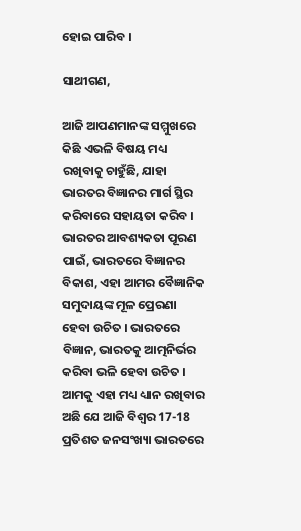ହୋଇ ପାରିବ ।

ସାଥୀଗଣ,

ଆଜି ଆପଣମାନଙ୍କ ସମ୍ମୁଖରେ କିଛି ଏଭଳି ବିଷୟ ମଧ୍ୟ ରଖିବାକୁ ଚାହୁଁଛି, ଯାହା ଭାରତର ବିଜ୍ଞାନର ମାର୍ଗ ସ୍ଥିର କରିବାରେ ସହାୟତା କରିବ । ଭାରତର ଆବଶ୍ୟକତା ପୂରଣ ପାଇଁ, ଭାରତରେ ବିଜ୍ଞାନର ବିକାଶ, ଏହା ଆମର ବୈଜ୍ଞାନିକ ସମୁଦାୟଙ୍କ ମୂଳ ପ୍ରେରଣା ହେବା ଉଚିତ । ଭାରତରେ ବିଜ୍ଞାନ, ଭାରତକୁ ଆତ୍ମନିର୍ଭର କରିବା ଭଳି ହେବା ଉଚିତ । ଆମକୁ ଏହା ମଧ୍ୟ ଧ୍ୟାନ ରଖିବାର ଅଛି ଯେ ଆଜି ବିଶ୍ୱର 17-18 ପ୍ରତିଶତ ଜନସଂଖ୍ୟା ଭାରତରେ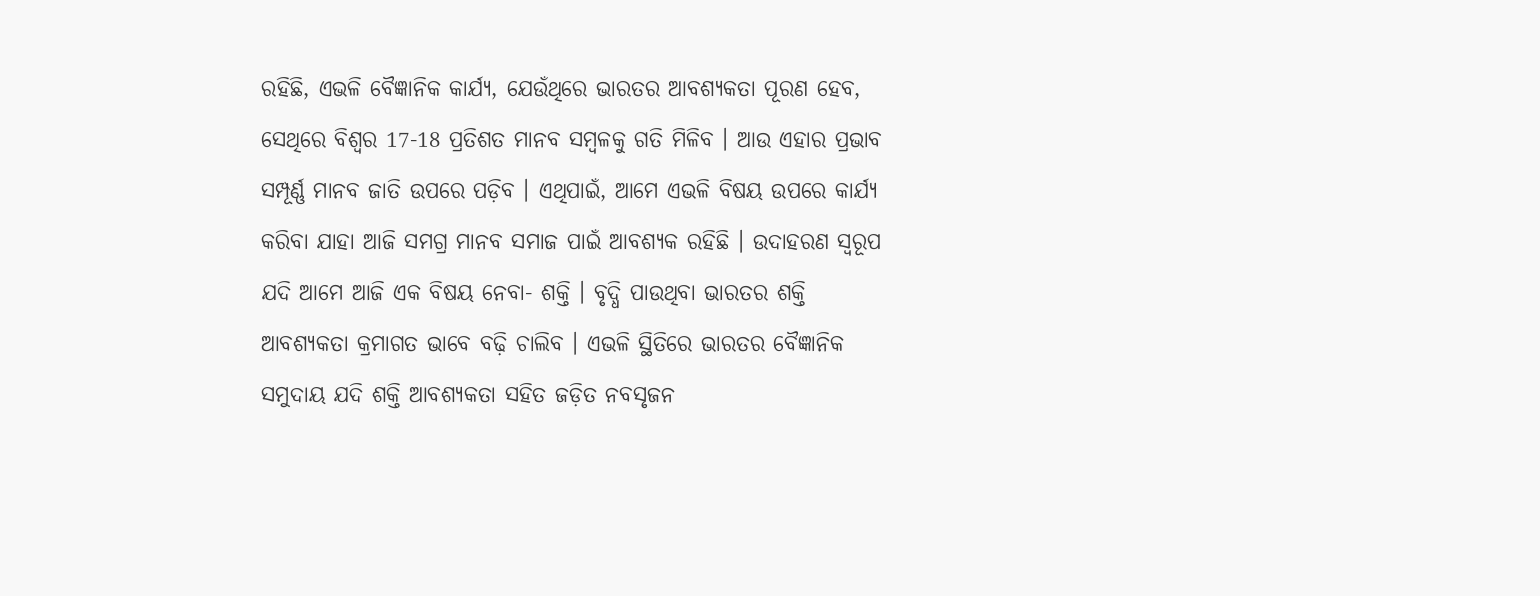ରହିଛି, ଏଭଳି ବୈଜ୍ଞାନିକ କାର୍ଯ୍ୟ, ଯେଉଁଥିରେ ଭାରତର ଆବଶ୍ୟକତା ପୂରଣ ହେବ, ସେଥିରେ ବିଶ୍ୱର 17-18 ପ୍ରତିଶତ ମାନବ ସମ୍ବଳକୁ ଗତି ମିଳିବ । ଆଉ ଏହାର ପ୍ରଭାବ ସମ୍ପୂର୍ଣ୍ଣ ମାନବ ଜାତି ଉପରେ ପଡ଼ିବ । ଏଥିପାଇଁ, ଆମେ ଏଭଳି ବିଷୟ ଉପରେ କାର୍ଯ୍ୟ କରିବା ଯାହା ଆଜି ସମଗ୍ର ମାନବ ସମାଜ ପାଇଁ ଆବଶ୍ୟକ ରହିଛି । ଉଦାହରଣ ସ୍ୱରୂପ ଯଦି ଆମେ ଆଜି ଏକ ବିଷୟ ନେବା- ଶକ୍ତି । ବୃଦ୍ଧି ପାଉଥିବା ଭାରତର ଶକ୍ତି ଆବଶ୍ୟକତା କ୍ରମାଗତ ଭାବେ ବଢ଼ି ଚାଲିବ । ଏଭଳି ସ୍ଥିତିରେ ଭାରତର ବୈଜ୍ଞାନିକ ସମୁଦାୟ ଯଦି ଶକ୍ତି ଆବଶ୍ୟକତା ସହିତ ଜଡ଼ିତ ନବସୃଜନ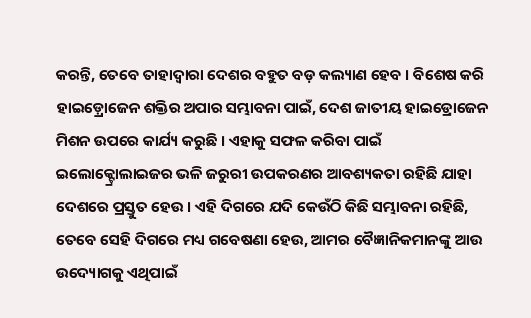କରନ୍ତି, ତେବେ ତାହାଦ୍ୱାରା ଦେଶର ବହୁତ ବଡ଼ କଲ୍ୟାଣ ହେବ । ବିଶେଷ କରି ହାଇଡ଼୍ରୋଜେନ ଶକ୍ତିର ଅପାର ସମ୍ଭାବନା ପାଇଁ, ଦେଶ ଜାତୀୟ ହାଇଡ୍ରୋଜେନ ମିଶନ ଉପରେ କାର୍ଯ୍ୟ କରୁଛି । ଏହାକୁ ସଫଳ କରିବା ପାଇଁ ଇଲୋକ୍ଟ୍ରୋଲାଇଜର ଭଳି ଜରୁରୀ ଉପକରଣର ଆବଶ୍ୟକତା ରହିଛି ଯାହା ଦେଶରେ ପ୍ରସ୍ତୁତ ହେଉ । ଏହି ଦିଗରେ ଯଦି କେଉଁଠି କିଛି ସମ୍ଭାବନା ରହିଛି, ତେବେ ସେହି ଦିଗରେ ମଧ୍ୟ ଗବେଷଣା ହେଉ, ଆମର ବୈଜ୍ଞାନିକମାନଙ୍କୁ ଆଉ ଉଦ୍ୟୋଗକୁ ଏଥିପାଇଁ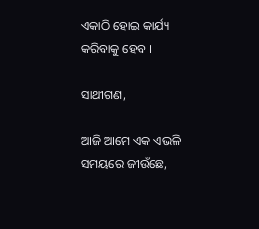ଏକାଠି ହୋଇ କାର୍ଯ୍ୟ କରିବାକୁ ହେବ ।

ସାଥୀଗଣ,

ଆଜି ଆମେ ଏକ ଏଭଳି ସମୟରେ ଜୀଉଁଛେ,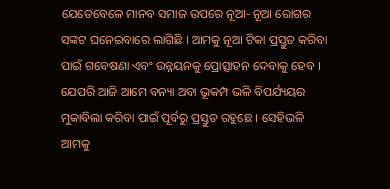ଯେତେବେଳେ ମାନବ ସମାଜ ଉପରେ ନୂଆ- ନୂଆ ରୋଗର ସଙ୍କଟ ଘନେଇବାରେ ଲାଗିଛି । ଆମକୁ ନୂଆ ଟିକା ପ୍ରସ୍ତୁତ କରିବା ପାଇଁ ଗବେଷଣା ଏବଂ ଉନ୍ନୟନକୁ ପ୍ରୋତ୍ସାହନ ଦେବାକୁ ହେବ । ଯେପରି ଆଜି ଆମେ ବନ୍ୟା ଅବା ଭୂକମ୍ପ ଭଳି ବିପର୍ଯ୍ୟୟର ମୁକାବିଲା କରିବା ପାଇଁ ପୂର୍ବରୁ ପ୍ରସ୍ତୁତ ରହୁଛେ । ସେହିଭଳି ଆମକୁ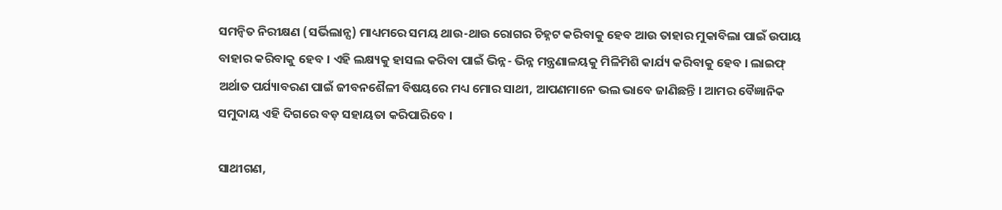ସମନ୍ୱିତ ନିରୀକ୍ଷଣ (ସର୍ଭିଲାନ୍ସ) ମାଧ୍ୟମରେ ସମୟ ଥାଉ-ଥାଉ ରୋଗର ଚିହ୍ନଟ କରିବାକୁ ହେବ ଆଉ ତାହାର ମୁକାବିଲା ପାଇଁ ଉପାୟ ବାହାର କରିବାକୁ ହେବ । ଏହି ଲକ୍ଷ୍ୟକୁ ହାସଲ କରିବା ପାଇଁ ଭିନ୍ନ- ଭିନ୍ନ ମନ୍ତ୍ରଣାଳୟକୁ ମିଳିମିଶି କାର୍ଯ୍ୟ କରିବାକୁ ହେବ । ଲାଇଫ୍ ଅର୍ଥାତ ପର୍ଯ୍ୟାବରଣ ପାଇଁ ଜୀବନଶୈଳୀ ବିଷୟରେ ମଧ୍ୟ ମୋର ସାଥୀ, ଆପଣମାନେ ଭଲ ଭାବେ ଜାଣିଛନ୍ତି । ଆମର ବୈଜ୍ଞାନିକ ସମୁଦାୟ ଏହି ଦିଗରେ ବଡ଼ ସହାୟତା କରିପାରିବେ ।

ସାଥୀଗଣ,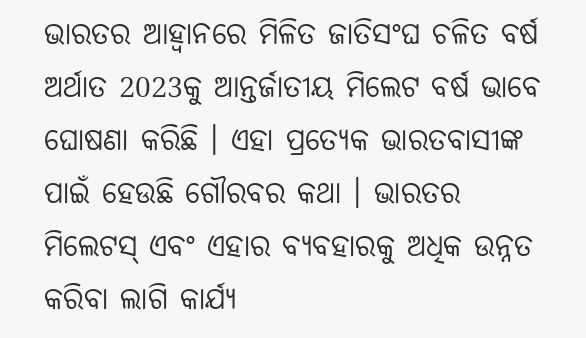ଭାରତର ଆହ୍ୱାନରେ ମିଳିତ ଜାତିସଂଘ ଚଳିତ ବର୍ଷ ଅର୍ଥାତ 2023କୁ ଆନ୍ତର୍ଜାତୀୟ ମିଲେଟ ବର୍ଷ ଭାବେ ଘୋଷଣା କରିଛି । ଏହା ପ୍ରତ୍ୟେକ ଭାରତବାସୀଙ୍କ ପାଇଁ ହେଉଛି ଗୌରବର କଥା । ଭାରତର ମିଲେଟସ୍ ଏବଂ ଏହାର ବ୍ୟବହାରକୁ ଅଧିକ ଉନ୍ନତ କରିବା ଲାଗି କାର୍ଯ୍ୟ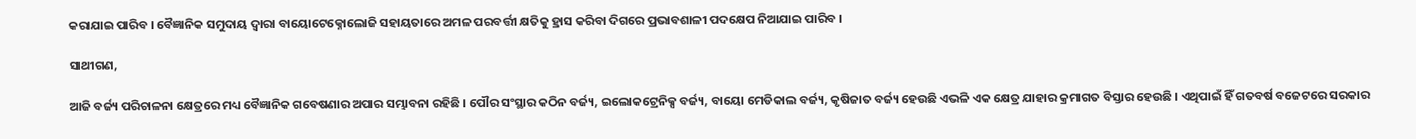କରାଯାଇ ପାରିବ । ବୈଜ୍ଞାନିକ ସମୁଦାୟ ଦ୍ୱାରା ବାୟୋଟେକ୍ନୋଲୋଜି ସହାୟତାରେ ଅମଳ ପରବର୍ତ୍ତୀ କ୍ଷତିକୁ ହ୍ରାସ କରିବା ଦିଗରେ ପ୍ରଭାବଶାଳୀ ପଦକ୍ଷେପ ନିଆଯାଇ ପାରିବ ।

ସାଥୀଗଣ,

ଆଜି ବର୍ଜ୍ୟ ପରିଚାଳନା କ୍ଷେତ୍ରରେ ମଧ୍ୟ ବୈଜ୍ଞାନିକ ଗବେଷଣାର ଅପାର ସମ୍ଭାବନା ରହିଛି । ପୌର ସଂସ୍ଥାର କଠିନ ବର୍ଜ୍ୟ, ଇଲୋକଟ୍ରେନିକ୍ସ ବର୍ଜ୍ୟ, ବାୟୋ ମେଡିକାଲ ବର୍ଜ୍ୟ, କୃଷିଜାତ ବର୍ଜ୍ୟ ହେଉଛି ଏଭଳି ଏକ କ୍ଷେତ୍ର ଯାହାର କ୍ରମାଗତ ବିସ୍ତାର ହେଉଛି । ଏଥିପାଇଁ ହିଁ ଗତବର୍ଷ ବଜେଟରେ ସରକାର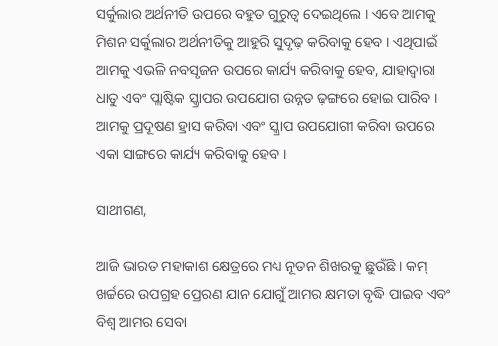ସର୍କୁଲାର ଅର୍ଥନୀତି ଉପରେ ବହୁତ ଗୁରୁତ୍ୱ ଦେଇଥିଲେ । ଏବେ ଆମକୁ ମିଶନ ସର୍କୁଲାର ଅର୍ଥନୀତିକୁ ଆହୁରି ସୁଦୃଢ଼ କରିବାକୁ ହେବ । ଏଥିପାଇଁ ଆମକୁ ଏଭଳି ନବସୃଜନ ଉପରେ କାର୍ଯ୍ୟ କରିବାକୁ ହେବ, ଯାହାଦ୍ୱାରା ଧାତୁ ଏବଂ ପ୍ଲାଷ୍ଟିକ ସ୍କ୍ରାପର ଉପଯୋଗ ଉନ୍ନତ ଢ଼ଙ୍ଗରେ ହୋଇ ପାରିବ । ଆମକୁ ପ୍ରଦୂଷଣ ହ୍ରାସ କରିବା ଏବଂ ସ୍କ୍ରାପ ଉପଯୋଗୀ କରିବା ଉପରେ ଏକା ସାଙ୍ଗରେ କାର୍ଯ୍ୟ କରିବାକୁ ହେବ ।

ସାଥୀଗଣ,

ଆଜି ଭାରତ ମହାକାଶ କ୍ଷେତ୍ରରେ ମଧ୍ୟ ନୂତନ ଶିଖରକୁ ଛୁଉଁଛି । କମ୍ ଖର୍ଚ୍ଚରେ ଉପଗ୍ରହ ପ୍ରେରଣ ଯାନ ଯୋଗୁଁ ଆମର କ୍ଷମତା ବୃଦ୍ଧି ପାଇବ ଏବଂ ବିଶ୍ୱ ଆମର ସେବା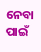ନେବା ପାଇଁ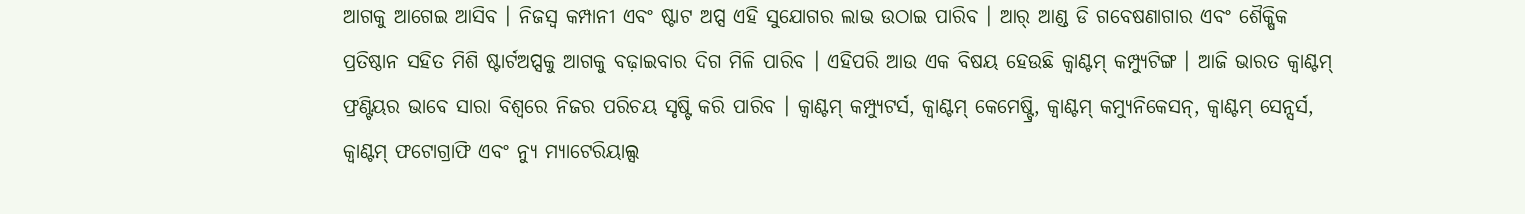ଆଗକୁ ଆଗେଇ ଆସିବ । ନିଜସ୍ୱ କମ୍ପାନୀ ଏବଂ ଷ୍ଟାଟ ଅପ୍ସ ଏହି ସୁଯୋଗର ଲାଭ ଉଠାଇ ପାରିବ । ଆର୍ ଆଣ୍ଡ ଡି ଗବେଷଣାଗାର ଏବଂ ଶୈକ୍ଷିକ ପ୍ରତିଷ୍ଠାନ ସହିତ ମିଶି ଷ୍ଟାର୍ଟଅପ୍ସକୁ ଆଗକୁ ବଢ଼ାଇବାର ଦିଗ ମିଳି ପାରିବ । ଏହିପରି ଆଉ ଏକ ବିଷୟ ହେଉଛି କ୍ୱାଣ୍ଟମ୍ କମ୍ପ୍ୟୁଟିଙ୍ଗ । ଆଜି ଭାରତ କ୍ୱାଣ୍ଟମ୍ ଫ୍ରଣ୍ଟିୟର ଭାବେ ସାରା ବିଶ୍ୱରେ ନିଜର ପରିଚୟ ସୃଷ୍ଟି କରି ପାରିବ । କ୍ୱାଣ୍ଟମ୍ କମ୍ପ୍ୟୁଟର୍ସ, କ୍ୱାଣ୍ଟମ୍ କେମେଷ୍ଟ୍ରି, କ୍ୱାଣ୍ଟମ୍ କମ୍ୟୁନିକେସନ୍, କ୍ୱାଣ୍ଟମ୍ ସେନ୍ସର୍ସ, କ୍ୱାଣ୍ଟମ୍ ଫଟୋଗ୍ରାଫି ଏବଂ ନ୍ୟୁ ମ୍ୟାଟେରିୟାଲ୍ସ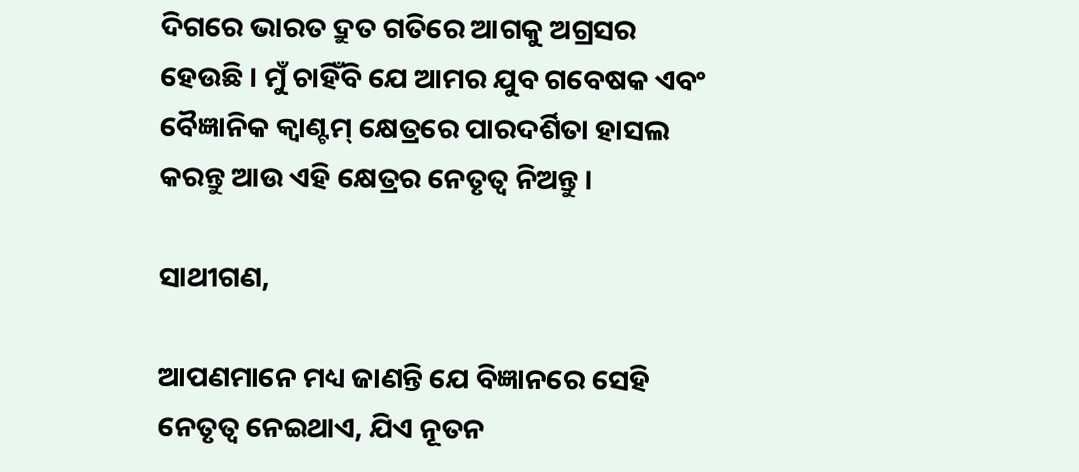ଦିଗରେ ଭାରତ ଦ୍ରୁତ ଗତିରେ ଆଗକୁ ଅଗ୍ରସର ହେଉଛି । ମୁଁ ଚାହିଁବି ଯେ ଆମର ଯୁବ ଗବେଷକ ଏବଂ ବୈଜ୍ଞାନିକ କ୍ୱାଣ୍ଟମ୍ କ୍ଷେତ୍ରରେ ପାରଦର୍ଶିତା ହାସଲ କରନ୍ତୁ ଆଉ ଏହି କ୍ଷେତ୍ରର ନେତୃତ୍ୱ ନିଅନ୍ତୁ ।

ସାଥୀଗଣ,

ଆପଣମାନେ ମଧ୍ୟ ଜାଣନ୍ତି ଯେ ବିଜ୍ଞାନରେ ସେହି ନେତୃତ୍ୱ ନେଇଥାଏ, ଯିଏ ନୂତନ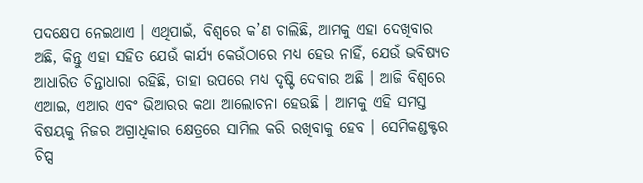ପଦକ୍ଷେପ ନେଇଥାଏ । ଏଥିପାଇଁ, ବିଶ୍ୱରେ କ’ଣ ଚାଲିଛି, ଆମକୁ ଏହା ଦେଖିବାର ଅଛି, କିନ୍ତୁ ଏହା ସହିତ ଯେଉଁ କାର୍ଯ୍ୟ କେଉଁଠାରେ ମଧ୍ୟ ହେଉ ନାହିଁ, ଯେଉଁ ଭବିଷ୍ୟତ ଆଧାରିତ ଚିନ୍ତାଧାରା ରହିଛି, ତାହା ଉପରେ ମଧ୍ୟ ଦୃଷ୍ଟି ଦେବାର ଅଛି । ଆଜି ବିଶ୍ୱରେ ଏଆଇ, ଏଆର ଏବଂ ଭିଆରର କଥା ଆଲୋଚନା ହେଉଛି । ଆମକୁ ଏହି ସମସ୍ତ ବିଷୟକୁ ନିଜର ଅଗ୍ରାଧିକାର କ୍ଷେତ୍ରରେ ସାମିଲ କରି ରଖିବାକୁ ହେବ । ସେମିକଣ୍ଡକ୍ଟର ଚିପ୍ସ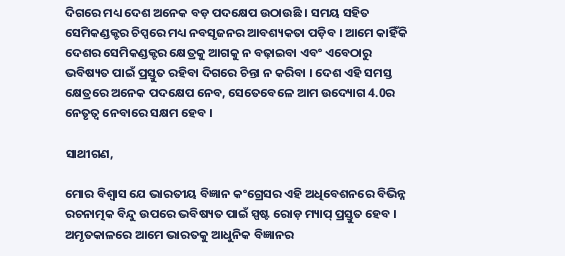ଦିଗରେ ମଧ୍ୟ ଦେଶ ଅନେକ ବଡ଼ ପଦକ୍ଷେପ ଉଠାଉଛି । ସମୟ ସହିତ ସେମିକଣ୍ଡକ୍ଟର ଚିପ୍ସରେ ମଧ୍ୟ ନବସୃଜନର ଆବଶ୍ୟକତା ପଡ଼ିବ । ଆମେ କାହିଁକି ଦେଶର ସେମିକଣ୍ଡକ୍ଟର କ୍ଷେତ୍ରକୁ ଆଗକୁ ନ ବଢ଼ାଇବା ଏବଂ ଏବେଠାରୁ ଭବିଷ୍ୟତ ପାଇଁ ପ୍ରସ୍ତୁତ ରହିବା ଦିଗରେ ଚିନ୍ତା ନ କରିବା । ଦେଶ ଏହି ସମସ୍ତ କ୍ଷେତ୍ରରେ ଅନେକ ପଦକ୍ଷେପ ନେବ, ସେତେବେଳେ ଆମ ଉଦ୍ୟୋଗ 4.0ର ନେତୃତ୍ୱ ନେବାରେ ସକ୍ଷମ ହେବ ।

ସାଥୀଗଣ,

ମୋର ବିଶ୍ୱାସ ଯେ ଭାରତୀୟ ବିଜ୍ଞାନ କଂଗ୍ରେସର ଏହି ଅଧିବେଶନରେ ବିଭିନ୍ନ ରଚନାତ୍ମକ ବିନ୍ଦୁ ଉପରେ ଭବିଷ୍ୟତ ପାଇଁ ସ୍ପଷ୍ଟ ରୋଡ଼ ମ୍ୟାପ୍ ପ୍ରସ୍ତୁତ ହେବ । ଅମୃତକାଳରେ ଆମେ ଭାରତକୁ ଆଧୁନିକ ବିଜ୍ଞାନର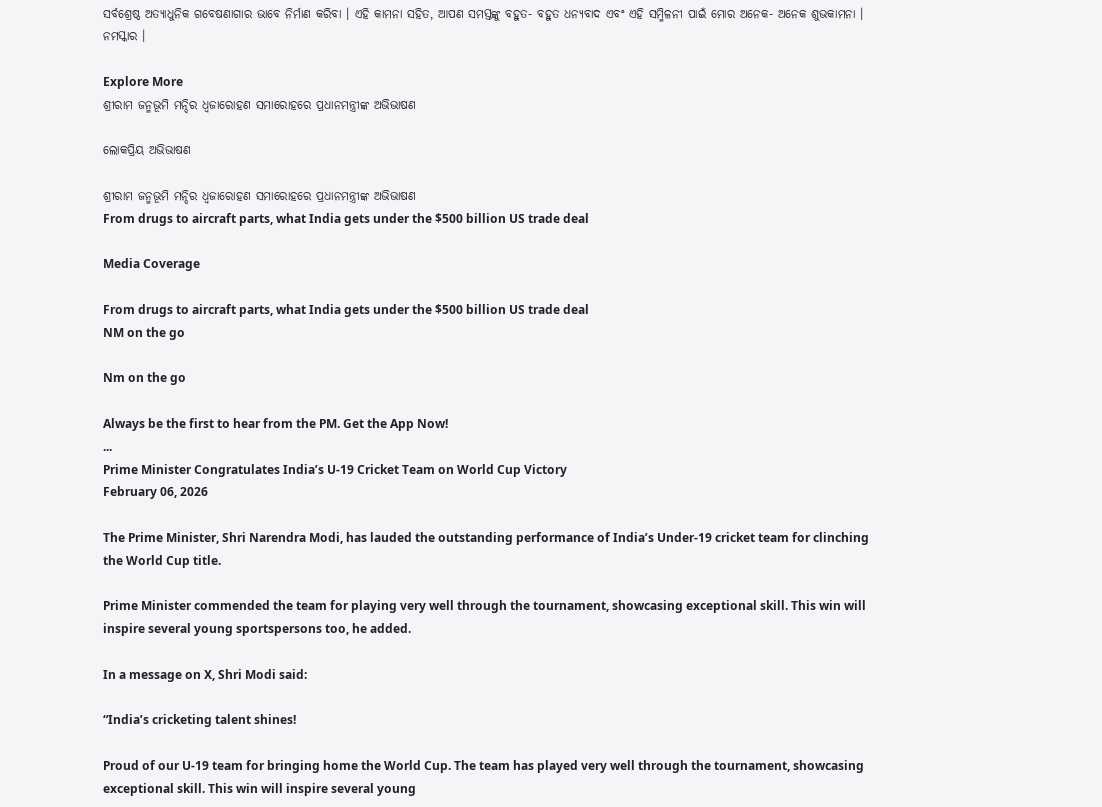ସର୍ବଶ୍ରେଷ୍ଠ ଅତ୍ୟାଧୁନିକ ଗବେଷଣାଗାର ଭାବେ ନିର୍ମାଣ କରିବା । ଏହି କାମନା ସହିତ, ଆପଣ ସମସ୍ତଙ୍କୁ ବହୁତ- ବହୁତ ଧନ୍ୟବାଦ ଏବଂ ଏହି ସମ୍ମିଳନୀ ପାଇଁ ମୋର ଅନେକ- ଅନେକ ଶୁଭକାମନା । ନମସ୍କାର ।

Explore More
ଶ୍ରୀରାମ ଜନ୍ମଭୂମି ମନ୍ଦିର ଧ୍ଵଜାରୋହଣ ସମାରୋହରେ ପ୍ରଧାନମନ୍ତ୍ରୀଙ୍କ ଅଭିଭାଷଣ

ଲୋକପ୍ରିୟ ଅଭିଭାଷଣ

ଶ୍ରୀରାମ ଜନ୍ମଭୂମି ମନ୍ଦିର ଧ୍ଵଜାରୋହଣ ସମାରୋହରେ ପ୍ରଧାନମନ୍ତ୍ରୀଙ୍କ ଅଭିଭାଷଣ
From drugs to aircraft parts, what India gets under the $500 billion US trade deal

Media Coverage

From drugs to aircraft parts, what India gets under the $500 billion US trade deal
NM on the go

Nm on the go

Always be the first to hear from the PM. Get the App Now!
...
Prime Minister Congratulates India’s U-19 Cricket Team on World Cup Victory
February 06, 2026

The Prime Minister, Shri Narendra Modi, has lauded the outstanding performance of India’s Under-19 cricket team for clinching the World Cup title.

Prime Minister commended the team for playing very well through the tournament, showcasing exceptional skill. This win will inspire several young sportspersons too, he added.

In a message on X, Shri Modi said:

“India’s cricketing talent shines!

Proud of our U-19 team for bringing home the World Cup. The team has played very well through the tournament, showcasing exceptional skill. This win will inspire several young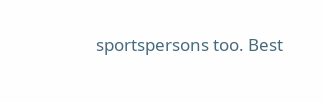sportspersons too. Best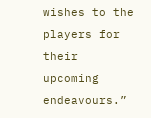wishes to the players for their upcoming endeavours.”